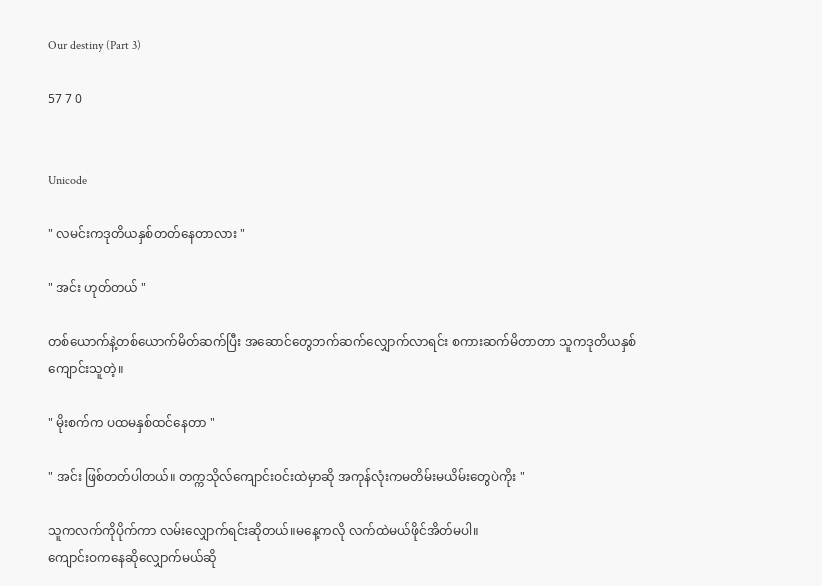Our destiny (Part 3)

57 7 0


Unicode

" လမင်းကဒုတိယနှစ်တတ်နေတာလား "

" အင်း ဟုတ်တယ် "

တစ်ယောက်နဲ့တစ်ယောက်မိတ်ဆက်ပြီး အဆောင်တွေဘက်ဆက်လျှောက်လာရင်း စကားဆက်မိတာတာ သူကဒုတိယနှစ်ကျောင်းသူတဲ့။

" မိုးစက်က ပထမနှစ်ထင်နေတာ "

" အင်း ဖြစ်တတ်ပါတယ်။ တက္ကသိုလ်ကျောင်းဝင်းထဲမှာဆို အကုန်လုံးကမတိမ်းမယိမ်းတွေပဲကိုး "

သူကလက်ကိုပိုက်ကာ လမ်းလျှောက်ရင်းဆိုတယ်။မနေ့ကလို လက်ထဲမယ်ဖိုင်အိတ်မပါ။
ကျောင်းဝ‌ကနေဆိုလျှောက်မယ်ဆို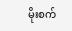မိုးစက်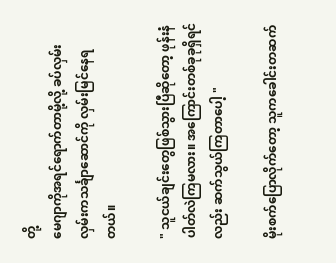တို့
မေဂျာကိုအရင်ရောက်တာမို့လို့ ခပ်လှမ်းလှမ်းကသင်္ချာဆောင်ကို လှမ်းမြင်နေရတယ်။

" သူငယ်ချင်းတွေဖြစ်သွားပြီဆိုတော့ ဖုန်းနံပါတ်လဲကြမလား။ အကြောင်းတစ်ခုခုရှိရင်လည်း ဆက်သွယ်ကြတာပေါ့ "

မိုးစက်ပြောလိုက်တော့ သူကခေါင်းတဆက်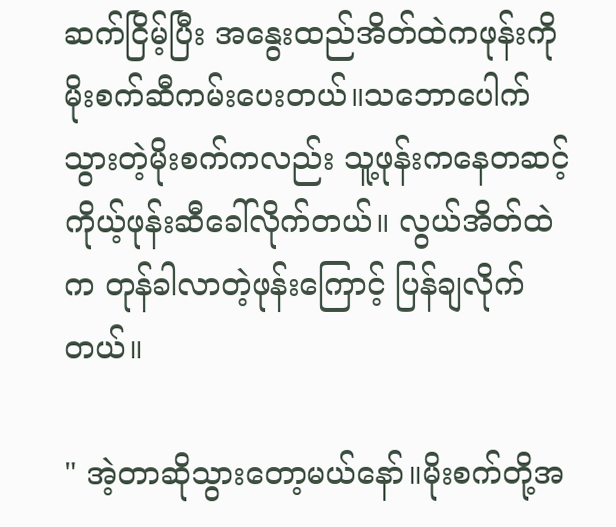ဆက်ငြိမ့်ပြီး အနွေးထည်အိတ်ထဲကဖုန်းကိုမိုးစက်ဆီကမ်းပေးတယ်။သဘောပေါက်သွားတဲ့မိုးစက်ကလည်း သူ့ဖုန်းကနေတဆင့် ကိုယ့်ဖုန်းဆီခေါ်လိုက်တယ်။ လွယ်အိတ်ထဲက တုန်ခါလာတဲ့ဖုန်းကြောင့် ပြန်ချလိုက်တယ်။

" အဲ့တာဆိုသွားတော့မယ်နော်။မိုးစက်တို့အ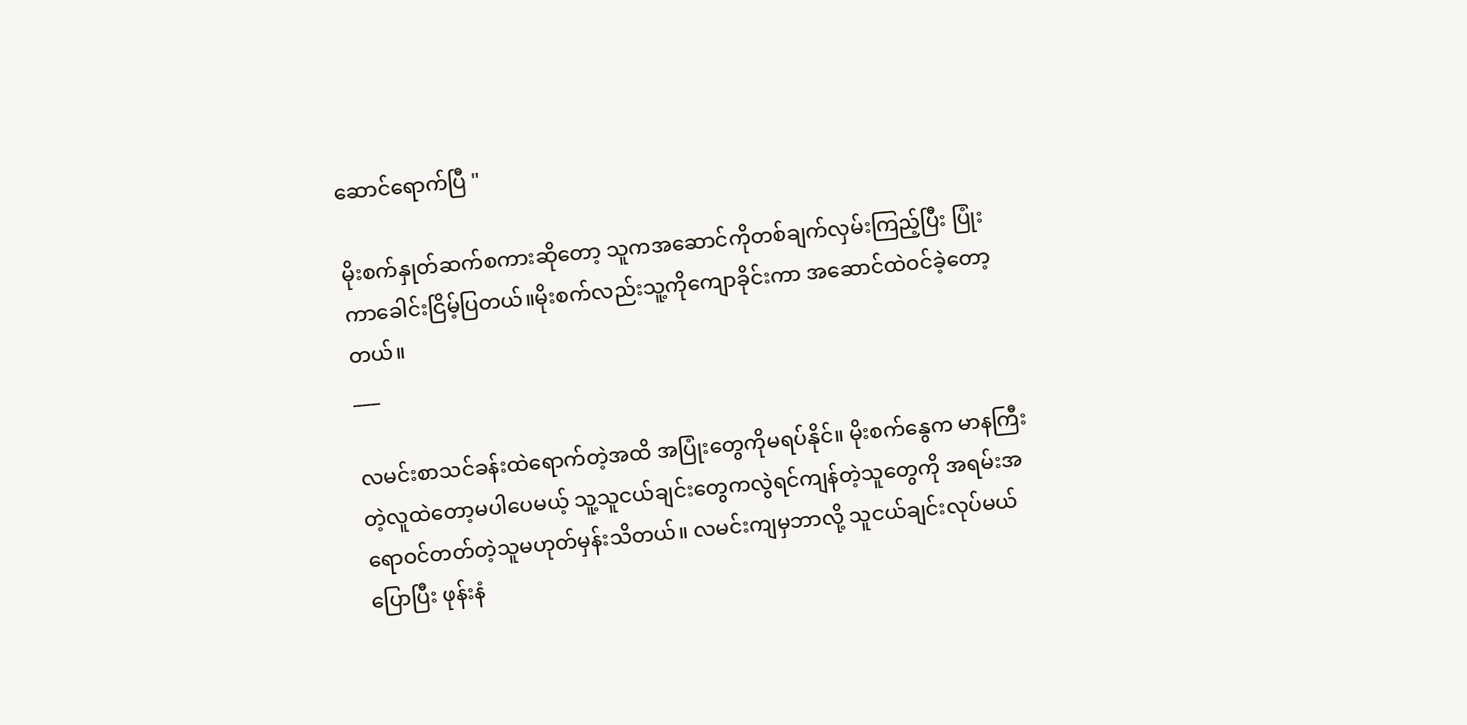ဆောင်ရောက်ပြီ "

မိုးစက်နှုတ်ဆက်စကားဆိုတော့ သူကအဆောင်ကိုတစ်ချက်လှမ်းကြည့်ပြီး ‌ပြုံးကာခေါင်းငြိမ့်ပြတယ်။မိုးစက်လည်းသူ့ကိုကျောခိုင်းကာ အဆောင်ထဲဝင်ခဲ့တော့တယ်။
___

လမင်းစာသင်ခန်းထဲရောက်တဲ့အထိ အပြုံးတွေကိုမရပ်နိုင်။ မိုးစက်နွေက မာနကြီးတဲ့လူထဲတော့မပါပေမယ့် သူ့သူငယ်ချင်းတွေကလွဲရင်ကျန်တဲ့သူတွေကို အရမ်းအရောဝင်တတ်တဲ့သူမဟုတ်မှန်းသိတယ်။ လမင်းကျမှဘာလို့ သူငယ်ချင်းလုပ်မယ်ပြောပြီး ဖုန်းနံ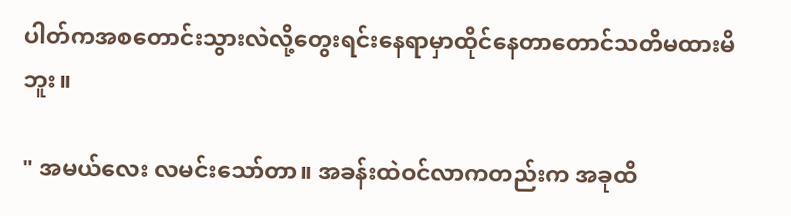ပါတ်ကအစတောင်းသွားလဲလို့တွေးရင်းနေရာမှာထိုင်နေတာတောင်သတိမထားမိဘူး။

" အမယ်လေး လမင်းသော်တာ။ အခန်းထဲဝင်လာကတည်းက အခုထိ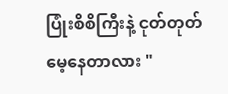ပြုံးစိစိကြီးနဲ့ ငုတ်တုတ်မေ့နေတာလား "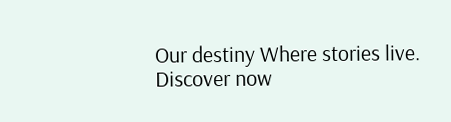Our destiny Where stories live. Discover now